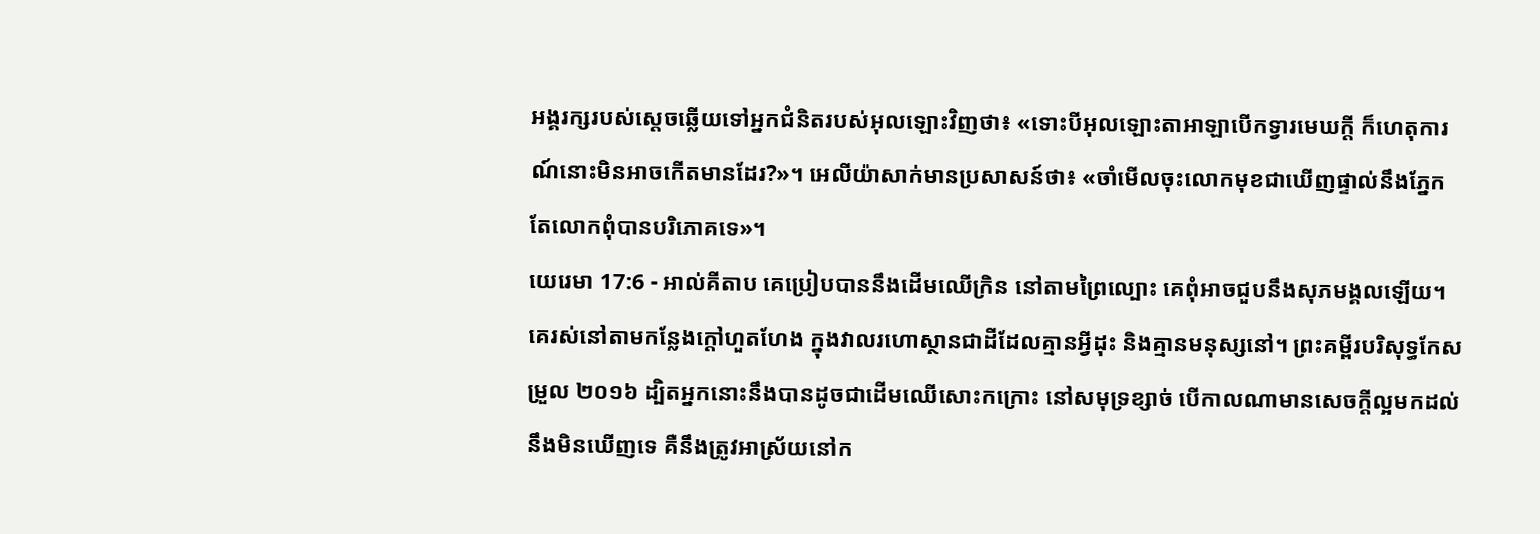អង្គរក្សរបស់ស្តេចឆ្លើយទៅអ្នកជំនិតរបស់អុលឡោះវិញថា៖ «ទោះបីអុលឡោះតាអាឡាបើកទ្វារមេឃក្តី ក៏ហេតុការណ៍នោះមិនអាចកើតមានដែរ?»។ អេលីយ៉ាសាក់មានប្រសាសន៍ថា៖ «ចាំមើលចុះលោកមុខជាឃើញផ្ទាល់នឹងភ្នែក តែលោកពុំបានបរិភោគទេ»។
យេរេមា 17:6 - អាល់គីតាប គេប្រៀបបាននឹងដើមឈើក្រិន នៅតាមព្រៃល្បោះ គេពុំអាចជួបនឹងសុភមង្គលឡើយ។ គេរស់នៅតាមកន្លែងក្ដៅហួតហែង ក្នុងវាលរហោស្ថានជាដីដែលគ្មានអ្វីដុះ និងគ្មានមនុស្សនៅ។ ព្រះគម្ពីរបរិសុទ្ធកែសម្រួល ២០១៦ ដ្បិតអ្នកនោះនឹងបានដូចជាដើមឈើសោះកក្រោះ នៅសមុទ្រខ្សាច់ បើកាលណាមានសេចក្ដីល្អមកដល់ នឹងមិនឃើញទេ គឺនឹងត្រូវអាស្រ័យនៅក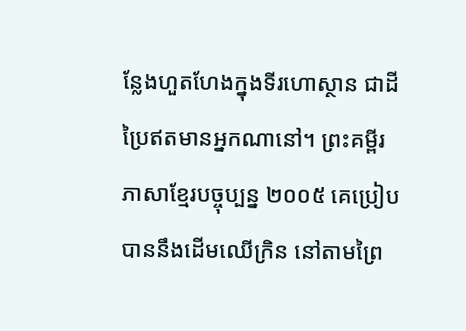ន្លែងហួតហែងក្នុងទីរហោស្ថាន ជាដីប្រៃឥតមានអ្នកណានៅ។ ព្រះគម្ពីរភាសាខ្មែរបច្ចុប្បន្ន ២០០៥ គេប្រៀបបាននឹងដើមឈើក្រិន នៅតាមព្រៃ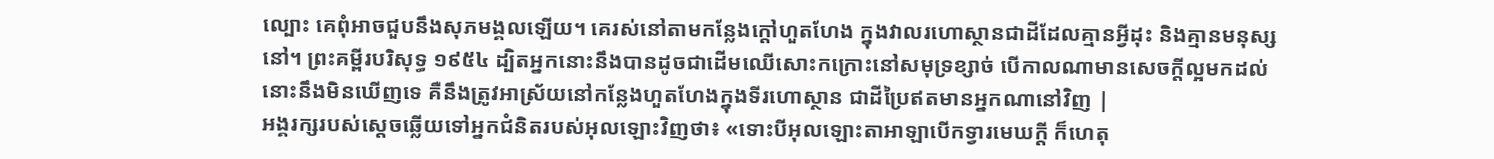ល្បោះ គេពុំអាចជួបនឹងសុភមង្គលឡើយ។ គេរស់នៅតាមកន្លែងក្ដៅហួតហែង ក្នុងវាលរហោស្ថានជាដីដែលគ្មានអ្វីដុះ និងគ្មានមនុស្សនៅ។ ព្រះគម្ពីរបរិសុទ្ធ ១៩៥៤ ដ្បិតអ្នកនោះនឹងបានដូចជាដើមឈើសោះកក្រោះនៅសមុទ្រខ្សាច់ បើកាលណាមានសេចក្ដីល្អមកដល់ នោះនឹងមិនឃើញទេ គឺនឹងត្រូវអាស្រ័យនៅកន្លែងហួតហែងក្នុងទីរហោស្ថាន ជាដីប្រៃឥតមានអ្នកណានៅវិញ |
អង្គរក្សរបស់ស្តេចឆ្លើយទៅអ្នកជំនិតរបស់អុលឡោះវិញថា៖ «ទោះបីអុលឡោះតាអាឡាបើកទ្វារមេឃក្តី ក៏ហេតុ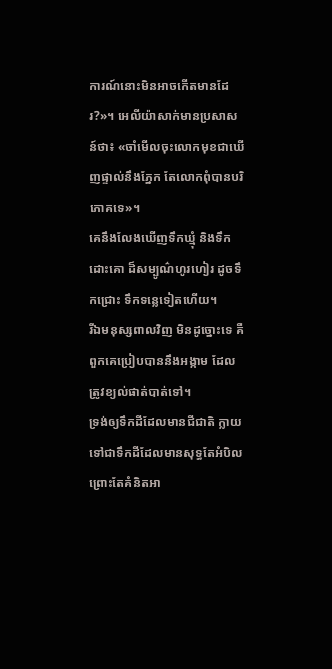ការណ៍នោះមិនអាចកើតមានដែរ?»។ អេលីយ៉ាសាក់មានប្រសាសន៍ថា៖ «ចាំមើលចុះលោកមុខជាឃើញផ្ទាល់នឹងភ្នែក តែលោកពុំបានបរិភោគទេ»។
គេនឹងលែងឃើញទឹកឃ្មុំ និងទឹកដោះគោ ដ៏សម្បូណ៌ហូរហៀរ ដូចទឹកជ្រោះ ទឹកទន្លេទៀតហើយ។
រីឯមនុស្សពាលវិញ មិនដូច្នោះទេ គឺពួកគេប្រៀបបាននឹងអង្កាម ដែលត្រូវខ្យល់ផាត់បាត់ទៅ។
ទ្រង់ឲ្យទឹកដីដែលមានជីជាតិ ក្លាយទៅជាទឹកដីដែលមានសុទ្ធតែអំបិល ព្រោះតែគំនិតអា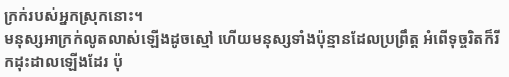ក្រក់របស់អ្នកស្រុកនោះ។
មនុស្សអាក្រក់លូតលាស់ឡើងដូចស្មៅ ហើយមនុស្សទាំងប៉ុន្មានដែលប្រព្រឹត្ត អំពើទុច្ចរិតក៏រីកដុះដាលឡើងដែរ ប៉ុ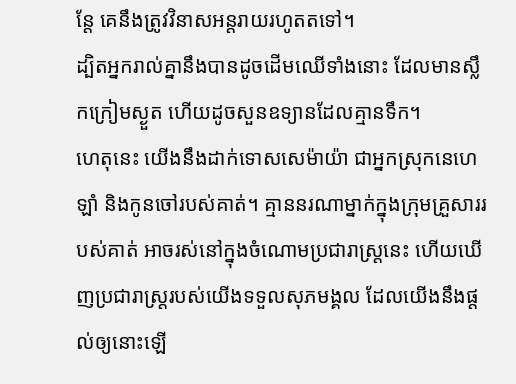ន្តែ គេនឹងត្រូវវិនាសអន្តរាយរហូតតទៅ។
ដ្បិតអ្នករាល់គ្នានឹងបានដូចដើមឈើទាំងនោះ ដែលមានស្លឹកក្រៀមស្ងួត ហើយដូចសួនឧទ្យានដែលគ្មានទឹក។
ហេតុនេះ យើងនឹងដាក់ទោសសេម៉ាយ៉ា ជាអ្នកស្រុកនេហេឡាំ និងកូនចៅរបស់គាត់។ គ្មាននរណាម្នាក់ក្នុងក្រុមគ្រួសាររបស់គាត់ អាចរស់នៅក្នុងចំណោមប្រជារាស្ត្រនេះ ហើយឃើញប្រជារាស្ត្ររបស់យើងទទួលសុភមង្គល ដែលយើងនឹងផ្ដល់ឲ្យនោះឡើ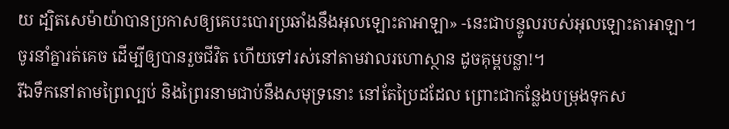យ ដ្បិតសេម៉ាយ៉ាបានប្រកាសឲ្យគេបះបោរប្រឆាំងនឹងអុលឡោះតាអាឡា» -នេះជាបន្ទូលរបស់អុលឡោះតាអាឡា។
ចូរនាំគ្នារត់គេច ដើម្បីឲ្យបានរួចជីវិត ហើយទៅរស់នៅតាមវាលរហោស្ថាន ដូចគុម្ពបន្លា!។
រីឯទឹកនៅតាមព្រៃល្បប់ និងព្រៃរនាមជាប់នឹងសមុទ្រនោះ នៅតែប្រៃដដែល ព្រោះជាកន្លែងបម្រុងទុកស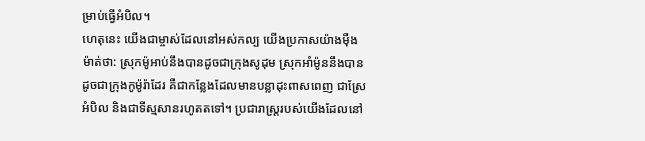ម្រាប់ធ្វើអំបិល។
ហេតុនេះ យើងជាម្ចាស់ដែលនៅអស់កល្ប យើងប្រកាសយ៉ាងម៉ឺងម៉ាត់ថា: ស្រុកម៉ូអាប់នឹងបានដូចជាក្រុងសូដុម ស្រុកអាំម៉ូននឹងបានដូចជាក្រុងកូម៉ូរ៉ាដែរ គឺជាកន្លែងដែលមានបន្លាដុះពាសពេញ ជាស្រែអំបិល និងជាទីស្មសានរហូតតទៅ។ ប្រជារាស្ត្ររបស់យើងដែលនៅ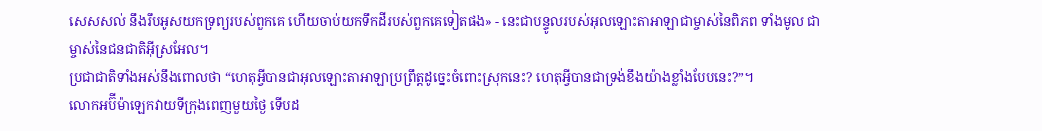សេសសល់ នឹងរឹបអូសយកទ្រព្យរបស់ពួកគេ ហើយចាប់យកទឹកដីរបស់ពួកគេទៀតផង» - នេះជាបន្ទូលរបស់អុលឡោះតាអាឡាជាម្ចាស់នៃពិភព ទាំងមូល ជាម្ចាស់នៃជនជាតិអ៊ីស្រអែល។
ប្រជាជាតិទាំងអស់នឹងពោលថា “ហេតុអ្វីបានជាអុលឡោះតាអាឡាប្រព្រឹត្តដូច្នេះចំពោះស្រុកនេះ? ហេតុអ្វីបានជាទ្រង់ខឹងយ៉ាងខ្លាំងបែបនេះ?”។
លោកអប៊ីម៉ាឡេកវាយទីក្រុងពេញមួយថ្ងៃ ទើបដ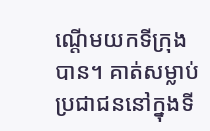ណ្តើមយកទីក្រុងបាន។ គាត់សម្លាប់ប្រជាជននៅក្នុងទី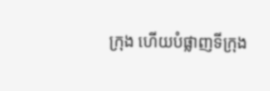ក្រុង ហើយបំផ្លាញទីក្រុង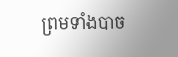ព្រមទាំងបាច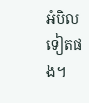អំបិលទៀតផង។